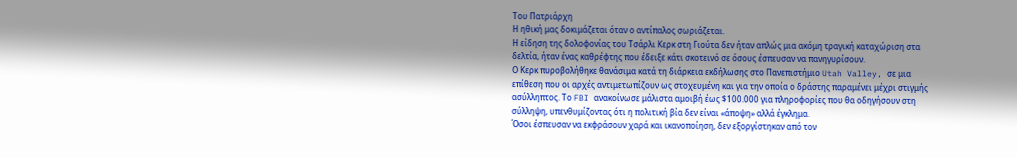Του Πατριάρχη
Η ηθική μας δοκιμάζεται όταν ο αντίπαλος σωριάζεται.
Η είδηση της δολοφονίας του Τσάρλι Κερκ στη Γιούτα δεν ήταν απλώς μια ακόμη τραγική καταχώριση στα δελτία, ήταν ένας καθρέφτης που έδειξε κάτι σκοτεινό σε όσους έσπευσαν να πανηγυρίσουν.
Ο Κερκ πυροβολήθηκε θανάσιμα κατά τη διάρκεια εκδήλωσης στο Πανεπιστήμιο Utah Valley, σε μια επίθεση που οι αρχές αντιμετωπίζουν ως στοχευμένη και για την οποία ο δράστης παραμένει μέχρι στιγμής ασύλληπτος. Το FBI ανακοίνωσε μάλιστα αμοιβή έως $100.000 για πληροφορίες που θα οδηγήσουν στη σύλληψη, υπενθυμίζοντας ότι η πολιτική βία δεν είναι «άποψη» αλλά έγκλημα.
Όσοι έσπευσαν να εκφράσουν χαρά και ικανοποίηση, δεν εξοργίστηκαν από τον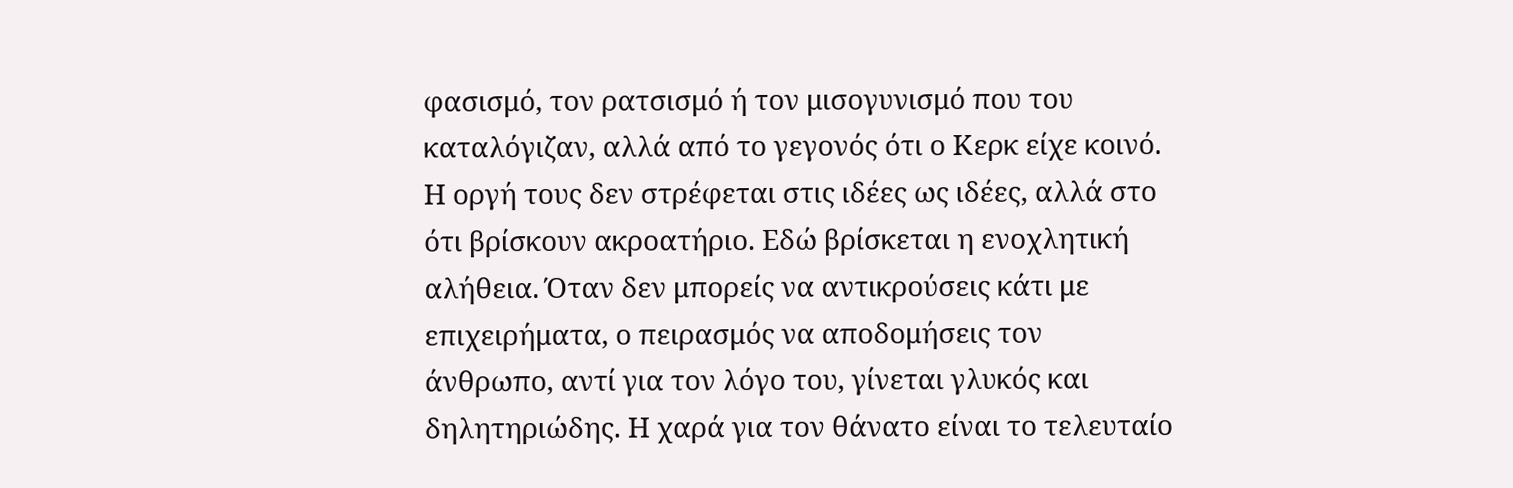φασισμό, τον ρατσισμό ή τον μισογυνισμό που του καταλόγιζαν, αλλά από το γεγονός ότι ο Κερκ είχε κοινό. Η οργή τους δεν στρέφεται στις ιδέες ως ιδέες, αλλά στο ότι βρίσκουν ακροατήριο. Εδώ βρίσκεται η ενοχλητική αλήθεια. Όταν δεν μπορείς να αντικρούσεις κάτι με επιχειρήματα, ο πειρασμός να αποδομήσεις τον άνθρωπο, αντί για τον λόγο του, γίνεται γλυκός και δηλητηριώδης. Η χαρά για τον θάνατο είναι το τελευταίο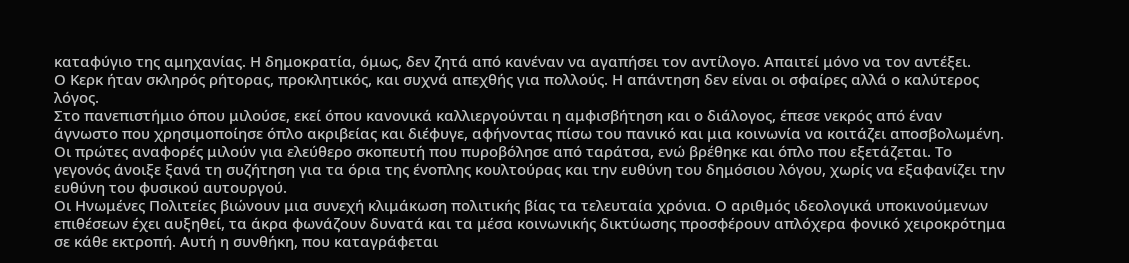καταφύγιο της αμηχανίας. Η δημοκρατία, όμως, δεν ζητά από κανέναν να αγαπήσει τον αντίλογο. Απαιτεί μόνο να τον αντέξει.
Ο Κερκ ήταν σκληρός ρήτορας, προκλητικός, και συχνά απεχθής για πολλούς. Η απάντηση δεν είναι οι σφαίρες αλλά ο καλύτερος λόγος.
Στο πανεπιστήμιο όπου μιλούσε, εκεί όπου κανονικά καλλιεργούνται η αμφισβήτηση και ο διάλογος, έπεσε νεκρός από έναν άγνωστο που χρησιμοποίησε όπλο ακριβείας και διέφυγε, αφήνοντας πίσω του πανικό και μια κοινωνία να κοιτάζει αποσβολωμένη. Οι πρώτες αναφορές μιλούν για ελεύθερο σκοπευτή που πυροβόλησε από ταράτσα, ενώ βρέθηκε και όπλο που εξετάζεται. Το γεγονός άνοιξε ξανά τη συζήτηση για τα όρια της ένοπλης κουλτούρας και την ευθύνη του δημόσιου λόγου, χωρίς να εξαφανίζει την ευθύνη του φυσικού αυτουργού.
Οι Ηνωμένες Πολιτείες βιώνουν μια συνεχή κλιμάκωση πολιτικής βίας τα τελευταία χρόνια. Ο αριθμός ιδεολογικά υποκινούμενων επιθέσεων έχει αυξηθεί, τα άκρα φωνάζουν δυνατά και τα μέσα κοινωνικής δικτύωσης προσφέρουν απλόχερα φονικό χειροκρότημα σε κάθε εκτροπή. Αυτή η συνθήκη, που καταγράφεται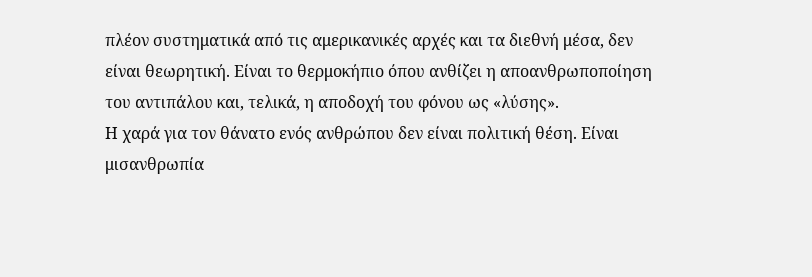πλέον συστηματικά από τις αμερικανικές αρχές και τα διεθνή μέσα, δεν είναι θεωρητική. Είναι το θερμοκήπιο όπου ανθίζει η αποανθρωποποίηση του αντιπάλου και, τελικά, η αποδοχή του φόνου ως «λύσης».
Η χαρά για τον θάνατο ενός ανθρώπου δεν είναι πολιτική θέση. Είναι μισανθρωπία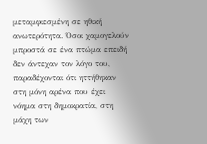μεταμφιεσμένη σε ηθική ανωτερότητα. Όσοι χαμογελούν μπροστά σε ένα πτώμα επειδή δεν άντεχαν τον λόγο του, παραδέχονται ότι ηττήθηκαν στη μόνη αρένα που έχει νόημα στη δημοκρατία, στη μάχη των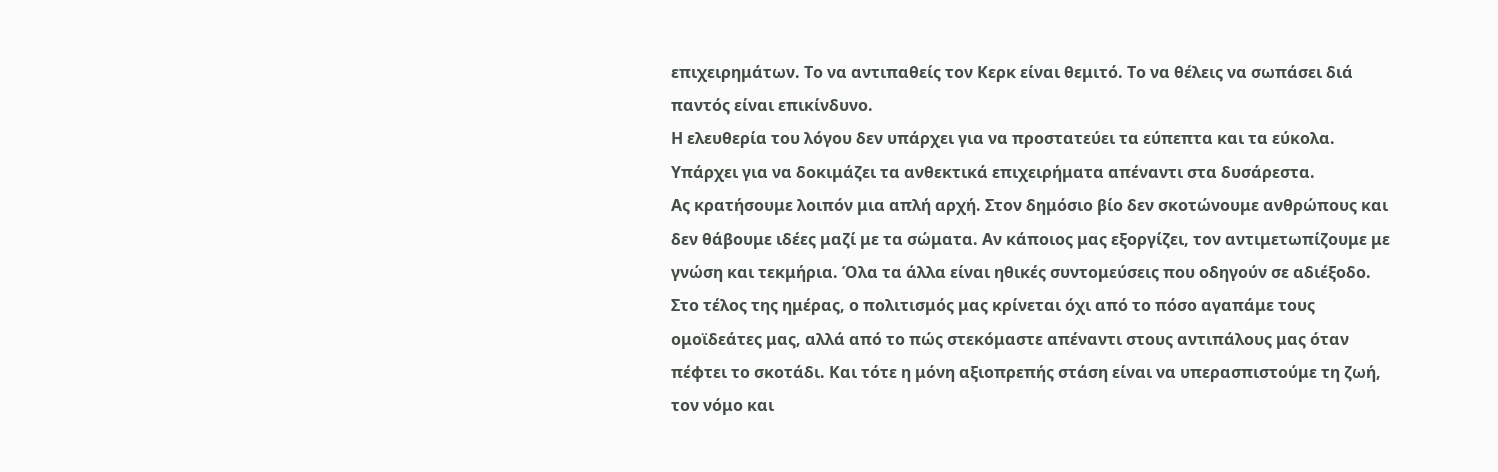επιχειρημάτων. Το να αντιπαθείς τον Κερκ είναι θεμιτό. Το να θέλεις να σωπάσει διά παντός είναι επικίνδυνο.
Η ελευθερία του λόγου δεν υπάρχει για να προστατεύει τα εύπεπτα και τα εύκολα. Υπάρχει για να δοκιμάζει τα ανθεκτικά επιχειρήματα απέναντι στα δυσάρεστα.
Ας κρατήσουμε λοιπόν μια απλή αρχή. Στον δημόσιο βίο δεν σκοτώνουμε ανθρώπους και δεν θάβουμε ιδέες μαζί με τα σώματα. Αν κάποιος μας εξοργίζει, τον αντιμετωπίζουμε με γνώση και τεκμήρια. Όλα τα άλλα είναι ηθικές συντομεύσεις που οδηγούν σε αδιέξοδο. Στο τέλος της ημέρας, ο πολιτισμός μας κρίνεται όχι από το πόσο αγαπάμε τους ομοϊδεάτες μας, αλλά από το πώς στεκόμαστε απέναντι στους αντιπάλους μας όταν πέφτει το σκοτάδι. Και τότε η μόνη αξιοπρεπής στάση είναι να υπερασπιστούμε τη ζωή, τον νόμο και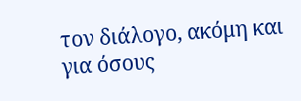τον διάλογο, ακόμη και για όσους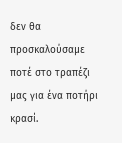δεν θα προσκαλούσαμε ποτέ στο τραπέζι μας για ένα ποτήρι κρασί.